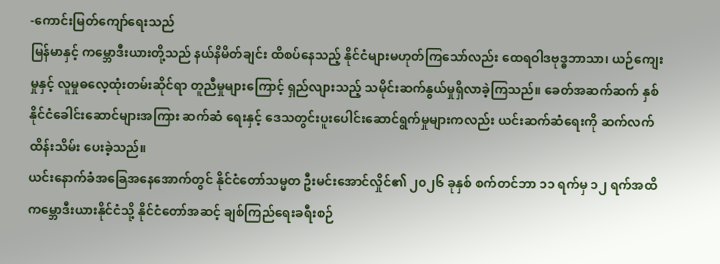-ကောင်းမြတ်ကျော်ရေးသည်
မြန်မာနှင့် ကမ္ဘောဒီးယားတို့သည် နယ်နိမိတ်ချင်း ထိစပ်နေသည့် နိုင်ငံများမဟုတ်ကြသော်လည်း ထေရဝါဒဗုဒ္ဓဘာသာ၊ ယဉ်ကျေးမှုနှင့် လူမှုဓလေ့ထုံးတမ်းဆိုင်ရာ တူညီမှုများကြောင့် ရှည်လျားသည့် သမိုင်းဆက်နွယ်မှုရှိလာခဲ့ကြသည်။ ခေတ်အဆက်ဆက် နှစ်နိုင်ငံခေါင်းဆောင်များအကြား ဆက်ဆံ ရေးနှင့် ဒေသတွင်းပူးပေါင်းဆောင်ရွက်မှုများကလည်း ယင်းဆက်ဆံရေးကို ဆက်လက်ထိန်းသိမ်း ပေးခဲ့သည်။
ယင်းနောက်ခံအခြေအနေအောက်တွင် နိုင်ငံတော်သမ္မတ ဦးမင်းအောင်လှိုင်၏ ၂၀၂၆ ခုနှစ် စက်တင်ဘာ ၁၁ ရက်မှ ၁၂ ရက်အထိ ကမ္ဘောဒီးယားနိုင်ငံသို့ နိုင်ငံတော်အဆင့် ချစ်ကြည်ရေးခရီးစဉ်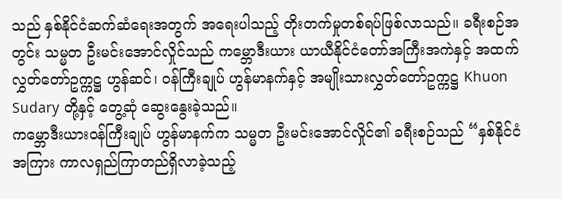သည် နှစ်နိုင်ငံဆက်ဆံရေးအတွက် အရေးပါသည့် တိုးတက်မှုတစ်ရပ်ဖြစ်လာသည်။ ခရီးစဉ်အတွင်း သမ္မတ ဦးမင်းအောင်လှိုင်သည် ကမ္ဘောဒီးယား ယာယီနိုင်ငံတော်အကြီးအကဲနှင့် အထက်လွှတ်တော်ဥက္ကဋ္ဌ ဟွန်ဆင်၊ ဝန်ကြီးချုပ် ဟွန်မာနက်နှင့် အမျိုးသားလွှတ်တော်ဥက္ကဋ္ဌ Khuon Sudary တို့နှင့် တွေ့ဆုံ ဆွေးနွေးခဲ့သည်။
ကမ္ဘောဒီးယားဝန်ကြီးချုပ် ဟွန်မာနက်က သမ္မတ ဦးမင်းအောင်လှိုင်၏ ခရီးစဉ်သည် “နှစ်နိုင်ငံအကြား ကာလရှည်ကြာတည်ရှိလာခဲ့သည့်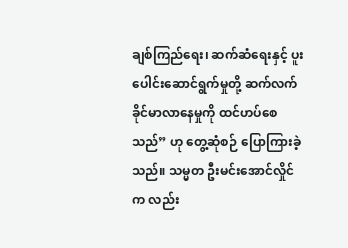ချစ်ကြည်ရေး၊ ဆက်ဆံရေးနှင့် ပူးပေါင်းဆောင်ရွက်မှုတို့ ဆက်လက် ခိုင်မာလာနေမှုကို ထင်ဟပ်စေသည်” ဟု တွေ့ဆုံစဉ် ပြောကြားခဲ့သည်။ သမ္မတ ဦးမင်းအောင်လှိုင်က လည်း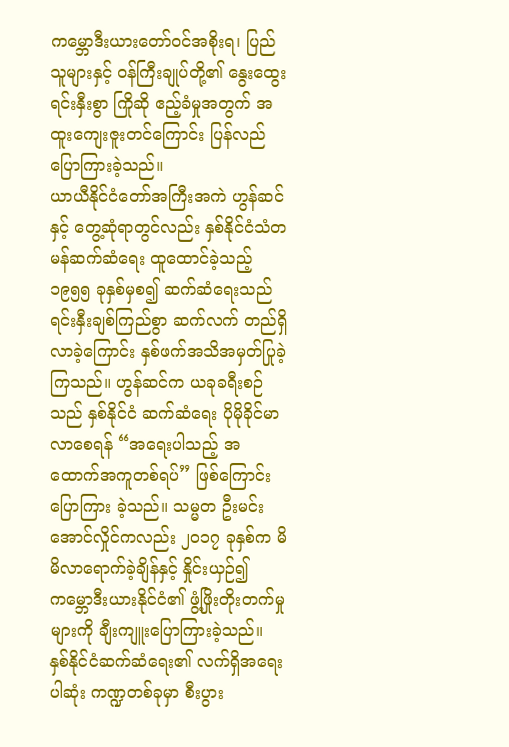ကမ္ဘောဒီးယားတော်ဝင်အစိုးရ၊ ပြည်သူများနှင့် ဝန်ကြီးချုပ်တို့၏ နွေးထွေးရင်းနှီးစွာ ကြိုဆို ဧည့်ခံမှုအတွက် အထူးကျေးဇူးတင်ကြောင်း ပြန်လည်ပြောကြားခဲ့သည်။
ယာယီနိုင်ငံတော်အကြီးအကဲ ဟွန်ဆင်နှင့် တွေ့ဆုံရာတွင်လည်း နှစ်နိုင်ငံသံတမန်ဆက်ဆံရေး ထူထောင်ခဲ့သည့် ၁၉၅၅ ခုနှစ်မှစ၍ ဆက်ဆံရေးသည် ရင်းနှီးချစ်ကြည်စွာ ဆက်လက် တည်ရှိလာခဲ့ကြောင်း နှစ်ဖက်အသိအမှတ်ပြုခဲ့ကြသည်။ ဟွန်ဆင်က ယခုခရီးစဉ်သည် နှစ်နိုင်ငံ ဆက်ဆံရေး ပိုမိုခိုင်မာလာစေရန် “အရေးပါသည့် အထောက်အကူတစ်ရပ်” ဖြစ်ကြောင်း ပြောကြား ခဲ့သည်။ သမ္မတ ဦးမင်းအောင်လှိုင်ကလည်း ၂၀၁၇ ခုနှစ်က မိမိလာရောက်ခဲ့ချိန်နှင့် နှိုင်းယှဉ်၍ ကမ္ဘောဒီးယားနိုင်ငံ၏ ဖွံ့ဖြိုးတိုးတက်မှုများကို ချီးကျူးပြောကြားခဲ့သည်။
နှစ်နိုင်ငံဆက်ဆံရေး၏ လက်ရှိအရေးပါဆုံး ကဏ္ဍတစ်ခုမှာ စီးပွား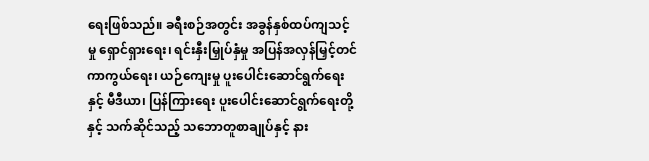ရေးဖြစ်သည်။ ခရီးစဉ်အတွင်း အခွန်နှစ်ထပ်ကျသင့်မှု ရှောင်ရှားရေး၊ ရင်းနှီးမြှုပ်နှံမှု အပြန်အလှန်မြှင့်တင်ကာကွယ်ရေး၊ ယဉ်ကျေးမှု ပူးပေါင်းဆောင်ရွက်ရေးနှင့် မီဒီယာ၊ ပြန်ကြားရေး ပူးပေါင်းဆောင်ရွက်ရေးတို့နှင့် သက်ဆိုင်သည့် သဘောတူစာချုပ်နှင့် နား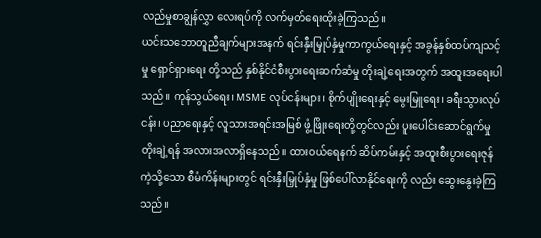လည်မှုစာချွန်လွှာ လေးရပ်ကို လက်မှတ်ရေးထိုးခဲ့ကြသည်။
ယင်းသဘောတူညီချက်များအနက် ရင်းနှီးမြှုပ်နှံမှုကာကွယ်ရေးနှင့် အခွန်နှစ်ထပ်ကျသင့်မှု ရှောင်ရှားရေး တို့သည် နှစ်နိုင်ငံစီးပွားရေးဆက်ဆံမှု တိုးချဲ့ရေးအတွက် အထူးအရေးပါသည်။ ကုန်သွယ်ရေး၊ MSME လုပ်ငန်းများ၊ စိုက်ပျိုးရေးနှင့် မွေးမြူရေး၊ ခရီးသွားလုပ်ငန်း၊ ပညာရေးနှင့် လူသားအရင်းအမြစ် ဖွံ့ဖြိုးရေးတို့တွင်လည်း ပူးပေါင်းဆောင်ရွက်မှု တိုးချဲ့ရန် အလားအလာရှိနေသည်။ ထားဝယ်ရေနက် ဆိပ်ကမ်းနှင့် အထူးစီးပွားရေးဇုန်ကဲ့သို့သော စီမံကိန်းများတွင် ရင်းနှီးမြှုပ်နှံမှု ဖြစ်ပေါ်လာနိုင်ရေးကို လည်း ဆွေးနွေးခဲ့ကြသည်။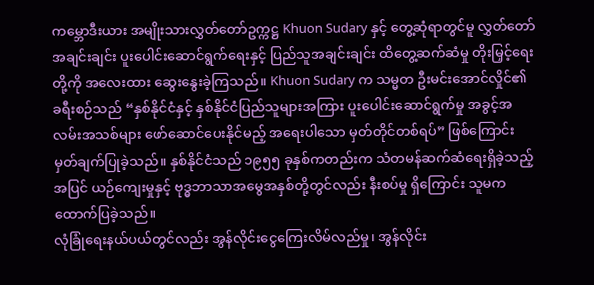ကမ္ဘောဒီးယား အမျိုးသားလွှတ်တော်ဥက္ကဋ္ဌ Khuon Sudary နှင့် တွေ့ဆုံရာတွင်မူ လွှတ်တော်အချင်းချင်း ပူးပေါင်းဆောင်ရွက်ရေးနှင့် ပြည်သူအချင်းချင်း ထိတွေ့ဆက်ဆံမှု တိုးမြှင့်ရေးတို့ကို အလေးထား ဆွေးနွေးခဲ့ကြသည်။ Khuon Sudary က သမ္မတ ဦးမင်းအောင်လှိုင်၏ ခရီးစဉ်သည် “နှစ်နိုင်ငံနှင့် နှစ်နိုင်ငံပြည်သူများအကြား ပူးပေါင်းဆောင်ရွက်မှု အခွင့်အလမ်းအသစ်များ ဖော်ဆောင်ပေးနိုင်မည့် အရေးပါသော မှတ်တိုင်တစ်ရပ်” ဖြစ်ကြောင်း မှတ်ချက်ပြုခဲ့သည်။ နှစ်နိုင်ငံသည် ၁၉၅၅ ခုနှစ်ကတည်းက သံတမန်ဆက်ဆံရေးရှိခဲ့သည့်အပြင် ယဉ်ကျေးမှုနှင့် ဗုဒ္ဓဘာသာအမွေအနှစ်တို့တွင်လည်း နီးစပ်မှု ရှိကြောင်း သူမက ထောက်ပြခဲ့သည်။
လုံခြုံရေးနယ်ပယ်တွင်လည်း အွန်လိုင်းငွေကြေးလိမ်လည်မှု၊ အွန်လိုင်း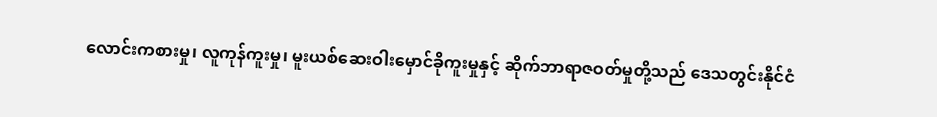လောင်းကစားမှု၊ လူကုန်ကူးမှု၊ မူးယစ်ဆေးဝါးမှောင်ခိုကူးမှုနှင့် ဆိုက်ဘာရာဇဝတ်မှုတို့သည် ဒေသတွင်းနိုင်ငံ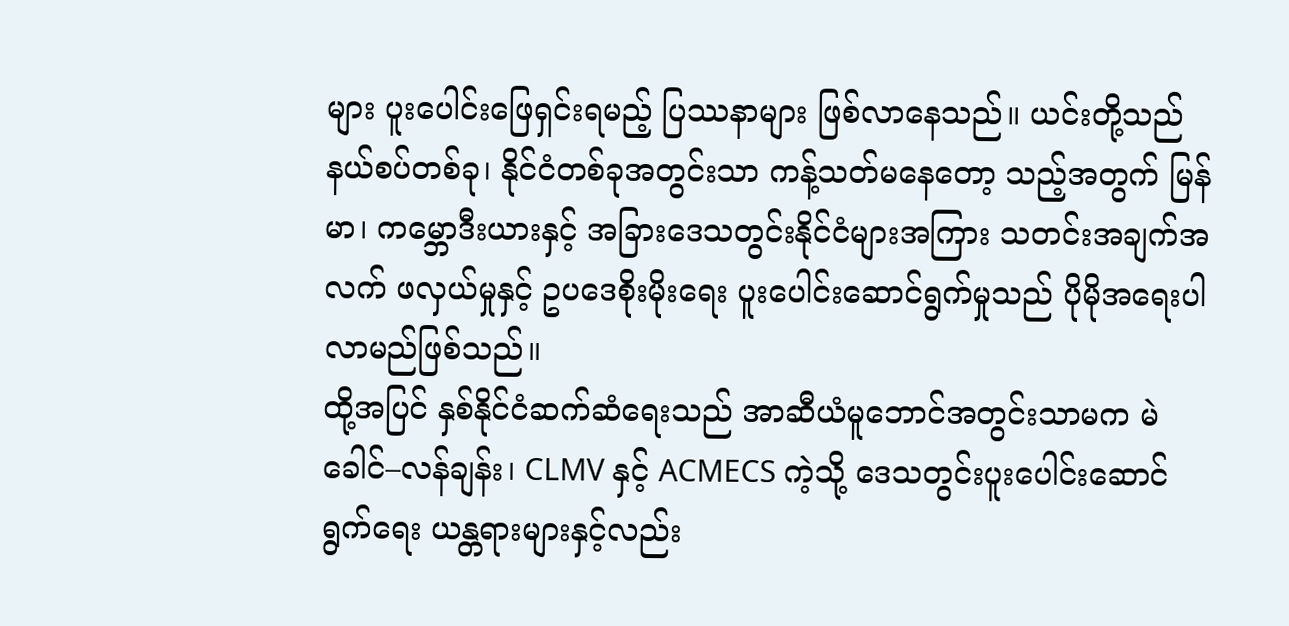များ ပူးပေါင်းဖြေရှင်းရမည့် ပြဿနာများ ဖြစ်လာနေသည်။ ယင်းတို့သည် နယ်စပ်တစ်ခု၊ နိုင်ငံတစ်ခုအတွင်းသာ ကန့်သတ်မနေတော့ သည့်အတွက် မြန်မာ၊ ကမ္ဘောဒီးယားနှင့် အခြားဒေသတွင်းနိုင်ငံများအကြား သတင်းအချက်အလက် ဖလှယ်မှုနှင့် ဥပဒေစိုးမိုးရေး ပူးပေါင်းဆောင်ရွက်မှုသည် ပိုမိုအရေးပါလာမည်ဖြစ်သည်။
ထို့အပြင် နှစ်နိုင်ငံဆက်ဆံရေးသည် အာဆီယံမူဘောင်အတွင်းသာမက မဲခေါင်–လန်ချန်း၊ CLMV နှင့် ACMECS ကဲ့သို့ ဒေသတွင်းပူးပေါင်းဆောင်ရွက်ရေး ယန္တရားများနှင့်လည်း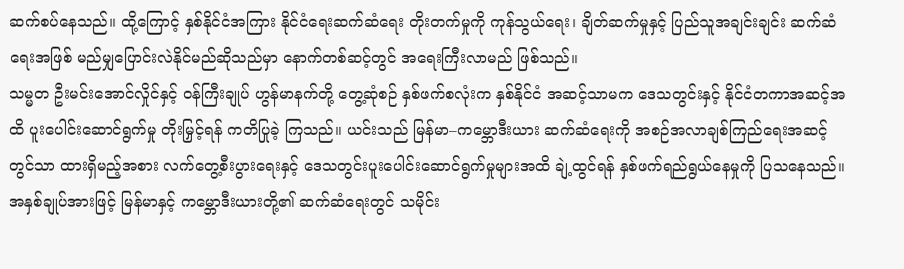ဆက်စပ်နေသည်။ ထို့ကြောင့် နှစ်နိုင်ငံအကြား နိုင်ငံရေးဆက်ဆံရေး တိုးတက်မှုကို ကုန်သွယ်ရေး၊ ချိတ်ဆက်မှုနှင့် ပြည်သူအချင်းချင်း ဆက်ဆံရေးအဖြစ် မည်မျှပြောင်းလဲနိုင်မည်ဆိုသည်မှာ နောက်တစ်ဆင့်တွင် အရေးကြီးလာမည် ဖြစ်သည်။
သမ္မတ ဦးမင်းအောင်လှိုင်နှင့် ဝန်ကြီးချုပ် ဟွန်မာနက်တို့ တွေ့ဆုံစဉ် နှစ်ဖက်စလုံးက နှစ်နိုင်ငံ အဆင့်သာမက ဒေသတွင်းနှင့် နိုင်ငံတကာအဆင့်အထိ ပူးပေါင်းဆောင်ရွက်မှု တိုးမြှင့်ရန် ကတိပြုခဲ့ ကြသည်။ ယင်းသည် မြန်မာ–ကမ္ဘောဒီးယား ဆက်ဆံရေးကို အစဉ်အလာချစ်ကြည်ရေးအဆင့်တွင်သာ ထားရှိမည့်အစား လက်တွေ့စီးပွားရေးနှင့် ဒေသတွင်းပူးပေါင်းဆောင်ရွက်မှုများအထိ ချဲ့ထွင်ရန် နှစ်ဖက်ရည်ရွယ်နေမှုကို ပြသနေသည်။
အနှစ်ချုပ်အားဖြင့် မြန်မာနှင့် ကမ္ဘောဒီးယားတို့၏ ဆက်ဆံရေးတွင် သမိုင်း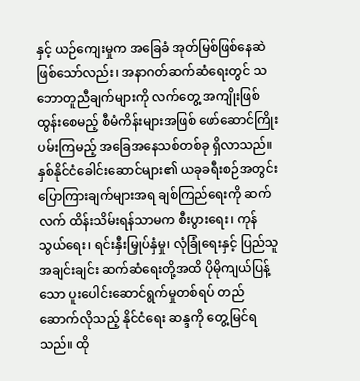နှင့် ယဉ်ကျေးမှုက အခြေခံ အုတ်မြစ်ဖြစ်နေဆဲဖြစ်သော်လည်း၊ အနာဂတ်ဆက်ဆံရေးတွင် သဘောတူညီချက်များကို လက်တွေ့ အကျိုးဖြစ်ထွန်းစေမည့် စီမံကိန်းများအဖြစ် ဖော်ဆောင်ကြိုးပမ်းကြမည့် အခြေအနေသစ်တစ်ခု ရှိလာသည်။
နှစ်နိုင်ငံခေါင်းဆောင်များ၏ ယခုခရီးစဉ်အတွင်း ပြောကြားချက်များအရ ချစ်ကြည်ရေးကို ဆက်လက် ထိန်းသိမ်းရန်သာမက စီးပွားရေး၊ ကုန်သွယ်ရေး၊ ရင်းနှီးမြှုပ်နှံမှု၊ လုံခြုံရေးနှင့် ပြည်သူအချင်းချင်း ဆက်ဆံရေးတို့အထိ ပိုမိုကျယ်ပြန့်သော ပူးပေါင်းဆောင်ရွက်မှုတစ်ရပ် တည်ဆောက်လိုသည့် နိုင်ငံရေး ဆန္ဒကို တွေ့မြင်ရသည်။ ထို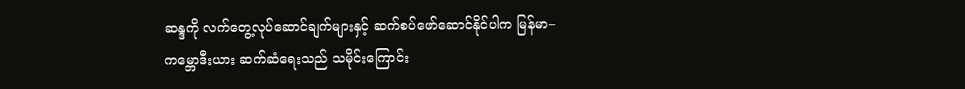ဆန္ဒကို လက်တွေ့လုပ်ဆောင်ချက်များနှင့် ဆက်စပ်ဖော်ဆောင်နိုင်ပါက မြန်မာ–ကမ္ဘောဒီးယား ဆက်ဆံရေးသည် သမိုင်းကြောင်း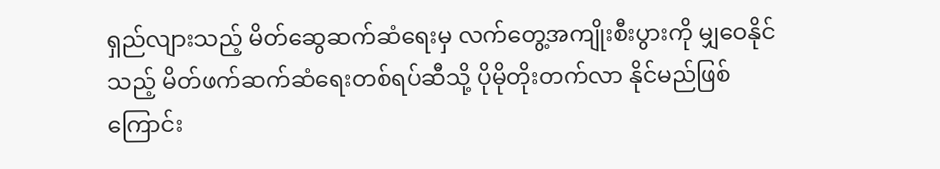ရှည်လျားသည့် မိတ်ဆွေဆက်ဆံရေးမှ လက်တွေ့အကျိုးစီးပွားကို မျှဝေနိုင်သည့် မိတ်ဖက်ဆက်ဆံရေးတစ်ရပ်ဆီသို့ ပိုမိုတိုးတက်လာ နိုင်မည်ဖြစ်ကြောင်း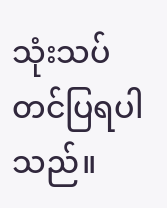သုံးသပ်တင်ပြရပါသည်။